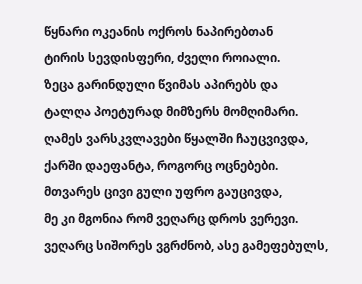წყნარი ოკეანის ოქროს ნაპირებთან
ტირის სევდისფერი, ძველი როიალი.
ზეცა გარინდული წვიმას აპირებს და
ტალღა პოეტურად მიმზერს მომღიმარი.
ღამეს ვარსკვლავები წყალში ჩაუცვივდა,
ქარში დაეფანტა, როგორც ოცნებები.
მთვარეს ცივი გული უფრო გაუცივდა,
მე კი მგონია რომ ვეღარც დროს ვერევი.
ვეღარც სიშორეს ვგრძნობ, ასე გამეფებულს,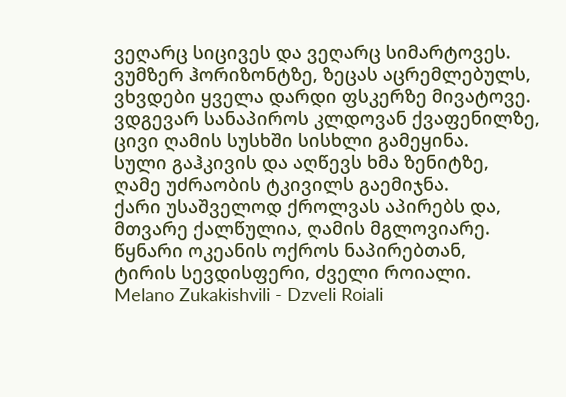ვეღარც სიცივეს და ვეღარც სიმარტოვეს.
ვუმზერ ჰორიზონტზე, ზეცას აცრემლებულს,
ვხვდები ყველა დარდი ფსკერზე მივატოვე.
ვდგევარ სანაპიროს კლდოვან ქვაფენილზე,
ცივი ღამის სუსხში სისხლი გამეყინა.
სული გაჰკივის და აღწევს ხმა ზენიტზე,
ღამე უძრაობის ტკივილს გაემიჯნა.
ქარი უსაშველოდ ქროლვას აპირებს და,
მთვარე ქალწულია, ღამის მგლოვიარე.
წყნარი ოკეანის ოქროს ნაპირებთან,
ტირის სევდისფერი, ძველი როიალი.
Melano Zukakishvili - Dzveli Roiali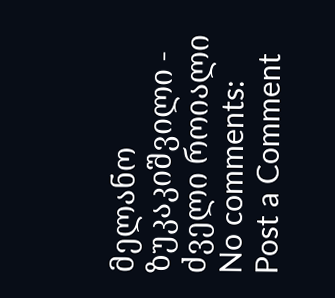მელანო ზუკაკიშვილი - ძველი როიალი
No comments:
Post a Comment